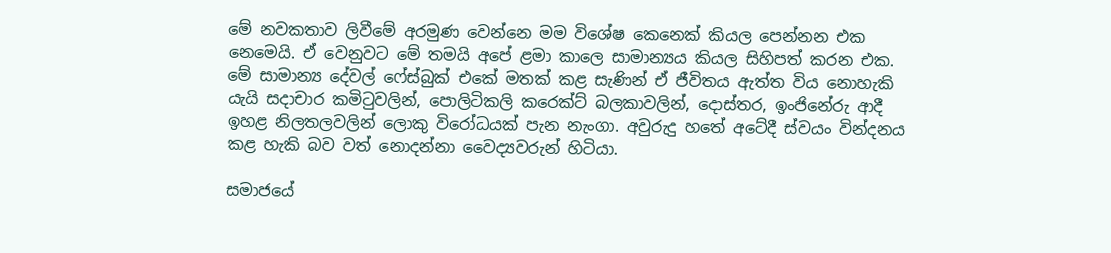මේ නවකතාව ලිවීමේ අරමුණ වෙන්නෙ මම විශේෂ කෙනෙක් කියල පෙන්නන එක නෙමෙයි. ඒ වෙනුවට මේ තමයි අපේ ළමා කාලෙ සාමාන්‍යය කියල සිහිපත් කරන එක. මේ සාමාන්‍ය දේවල් ෆේස්බුක් එකේ මතක් කළ සැණින් ඒ ජීවිතය ඇත්ත විය නොහැකි යැයි සදාචාර කමිටුවලින්, පොලිටිකලි කරෙක්ට් බලකාවලින්, දොස්තර, ඉංජිනේරු ආදී ඉහළ නිලතලවලින් ලොකු විරෝධයක් පැන නැංගා. අවුරුදු හතේ අටේදී ස්වයං වින්දනය කළ හැකි බව වත් නොදන්නා වෛද්‍යවරුන් හිටියා.

සමාජයේ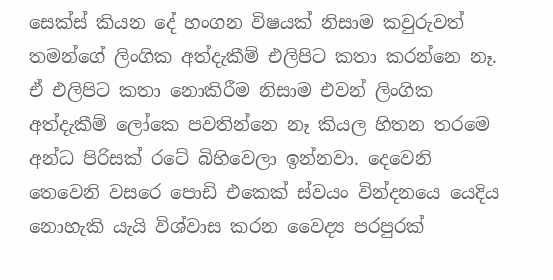සෙක්ස් කියන දේ හංගන විෂයක් නිසාම කවුරුවත් තමන්ගේ ලිංගික අත්දැකීම් එලිපිට කතා කරන්නෙ නෑ. ඒ එලිපිට කතා නොකිරීම නිසාම එවන් ලිංගික අත්දැකීම් ලෝකෙ පවතින්නෙ නෑ කියල හිතන තරමෙ අන්ධ පිරිසක් රටේ බිහිවෙලා ඉන්නවා. දෙවෙනි තෙවෙනි වසරෙ පොඩි එකෙක් ස්වයං වින්දන‍යෙ යෙදිය නොහැකි යැයි විශ්වාස කරන වෛද්‍ය පරපුරක්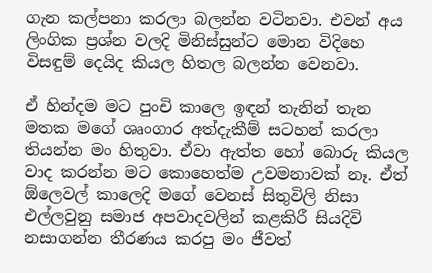ගැන කල්පනා කරලා බලන්න වටිනවා. එවන් අය ලිංගික ප්‍රශ්න වලදි මිනිස්සුන්ට මොන විදිහෙ විසඳුම් දෙයිද කියල හිතල බලන්න වෙනවා.

ඒ හින්දම මට පුංචි කාලෙ ඉඳන් තැනින් තැන මතක මගේ ශෘංගාර අත්දැකීම් සටහන් කරලා තියන්න මං හිතුවා. ඒවා ඇත්ත හෝ බොරු කියල වාද කරන්න මට කොහෙත්ම උවමනාවක් නෑ. ඒත් ඕලෙවල් කාලෙදි මගේ වෙනස් සිතුවිලි නිසා එල්ලවුනු සමාජ අපවාදවලින් කළකිරී සියදිවි නසාගන්න තීරණය කරපු මං ජීවත්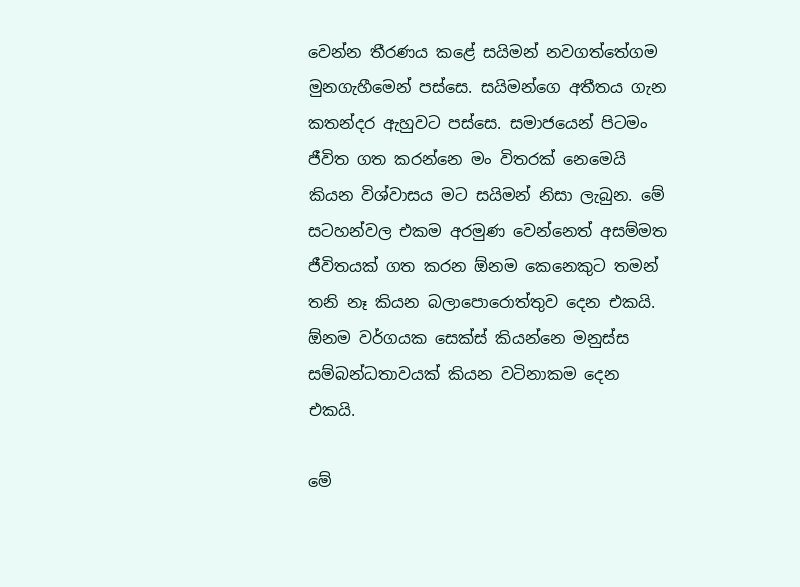වෙන්න තීරණය කළේ සයිමන් නවගත්තේගම මුනගැහීමෙන් පස්සෙ. සයිමන්ගෙ අතීතය ගැන කතන්දර ඇහුවට පස්සෙ. සමාජයෙන් පිටමං ජීවිත ගත කරන්නෙ මං විතරක් නෙමෙයි කියන විශ්වාසය මට සයිමන් නිසා ලැබුන. මේ සටහන්වල එකම අරමුණ වෙන්නෙත් අසම්මත ජීවිතයක් ගත කරන ඕනම කෙනෙකුට තමන් තනි නෑ කියන බලාපොරොත්තුව දෙන එකයි. ඕනම වර්ගයක සෙක්ස් කියන්නෙ මනුස්ස සම්බන්ධතාවයක් කියන වටිනාකම දෙන එකයි.

මේ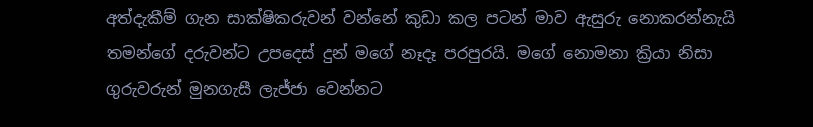අත්දැකීම් ගැන සාක්ෂිකරුවන් වන්නේ කුඩා කල පටන් මාව ඇසුරු නොකරන්නැයි තමන්ගේ දරුවන්ට උපදෙස් දුන් මගේ නෑදෑ පරපුරයි. මගේ නොමනා ක්‍රියා නිසා ගුරුවරුන් මුනගැසී ලැජ්ජා වෙන්නට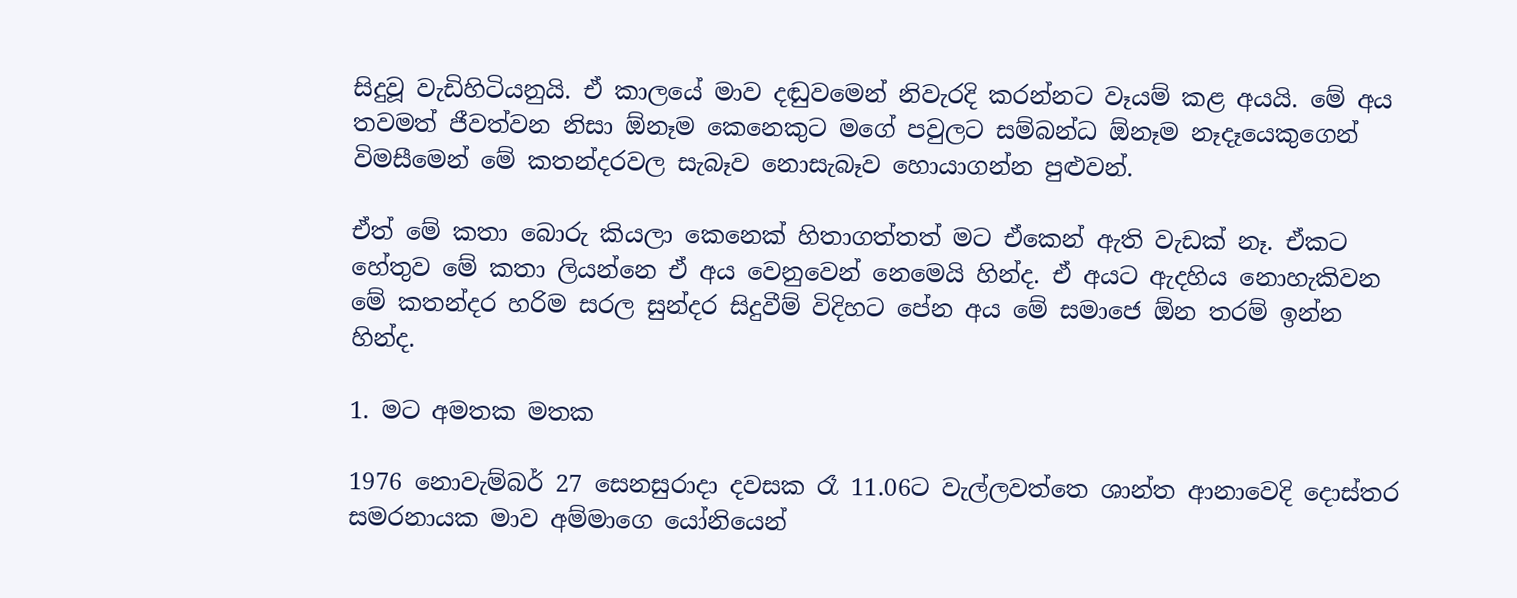සිදුවූ වැඩිහිටියනුයි. ඒ කාලයේ මාව දඬුවමෙන් නිවැරදි කරන්නට වෑයම් කළ අයයි. මේ අය තවමත් ජීවත්වන නිසා ඕනෑම කෙනෙකුට මගේ පවුලට සම්බන්ධ ඕනෑම නෑදෑයෙකුගෙන් විමසීමෙන් මේ කතන්දරවල සැබෑව නොසැබෑව හොයාගන්න පුළුවන්.

ඒත් මේ කතා බොරු කියලා කෙනෙක් හිතාගත්තත් මට ඒකෙන් ඇති වැඩක් නෑ. ඒකට හේතුව මේ කතා ලියන්නෙ ඒ අය වෙනුවෙන් නෙමෙයි හින්ද. ඒ අයට ඇදහිය නොහැකිවන මේ කතන්දර හරිම සරල සුන්දර සිදුවීම් විදිහට පේන අය මේ සමා‍ජෙ ඕන තරම් ඉන්න හින්ද.

1. මට අමතක මතක

1976 නොවැම්බර් 27 සෙනසුරාදා දවසක රෑ 11.06ට වැල්ලවත්තෙ ශාන්ත ආනාවෙදි දොස්තර සමරනායක මාව අම්මාගෙ යෝනියෙන්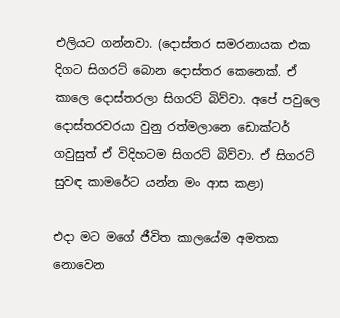එලියට ගන්නවා. (දොස්තර සමරනායක එක දිගට සිගරට් බොන දොස්තර කෙනෙක්. ඒ කාලෙ දොස්තරලා සිගරට් බිව්වා. අපේ පවුලෙ දොස්තරවරයා වුනු රත්මලානෙ ඩොක්ටර් ගවුසුත් ඒ විදිහටම සිගරට් බිව්වා. ඒ සිගරට් සුවඳ කාමරේට යන්න මං ආස කළා)

එදා මට මගේ ජීවිත කාලයේම අමතක නොවෙන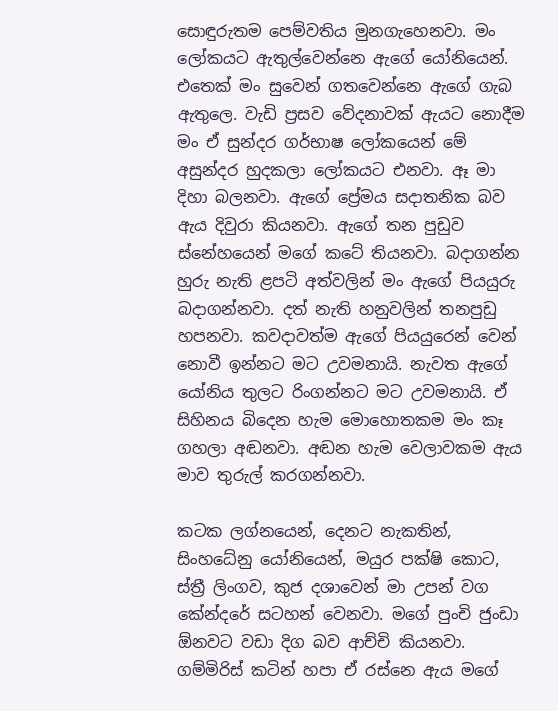සොඳුරුතම පෙම්වතිය මුනගැහෙනවා. මං ලෝකයට ඇතුල්වෙන්නෙ ඇගේ යෝනියෙන්. එතෙක් මං සුවෙන් ගතවෙන්නෙ ඇගේ ගැබ ඇතුලෙ. වැඩි ප්‍රසව වේදනාවක් ඇයට නොදීම මං ඒ සුන්දර ගර්භාෂ ලෝකයෙන් මේ අසුන්දර හුදකලා ලෝකයට එනවා. ඈ මා දිහා බලනවා. ඇගේ ප්‍රේමය සදාතනික බව ඇය දිවුරා කියනවා. ඇගේ තන පුඩුව ස්නේහයෙන් මගේ කටේ තියනවා. බදාගන්න හුරු නැති ළපටි අත්වලින් මං ඇගේ පියයුරු බදාගන්නවා. දත් නැති හනුවලින් තනපුඩු හපනවා. කවදාවත්ම ඇගේ පියයුරෙන් වෙන් නොවී ඉන්නට මට උවමනායි. නැවත ඇගේ යෝනිය තුලට රිංගන්නට මට උවමනායි. ඒ සිහිනය බි‍දෙන හැම මොහොතකම මං කෑ ගහලා අඬනවා. අඬන හැම වෙලාවකම ඇය මාව තුරුල් කරගන්නවා.

කටක ලග්නයෙන්, දෙනට නැකතින්, සිංහධේනු යෝනියෙන්, මයුර පක්ෂි කොට, ස්ත්‍රී ලිංගව, කුජ දශාවෙන් මා උපන් වග කේන්දරේ සටහන් වෙනවා. මගේ පුංචි ජුංඩා ඕනවට වඩා දිග බව ආච්චි කියනවා. ගම්මිරිස් කටින් හපා ඒ රස්නෙ ඇය මගේ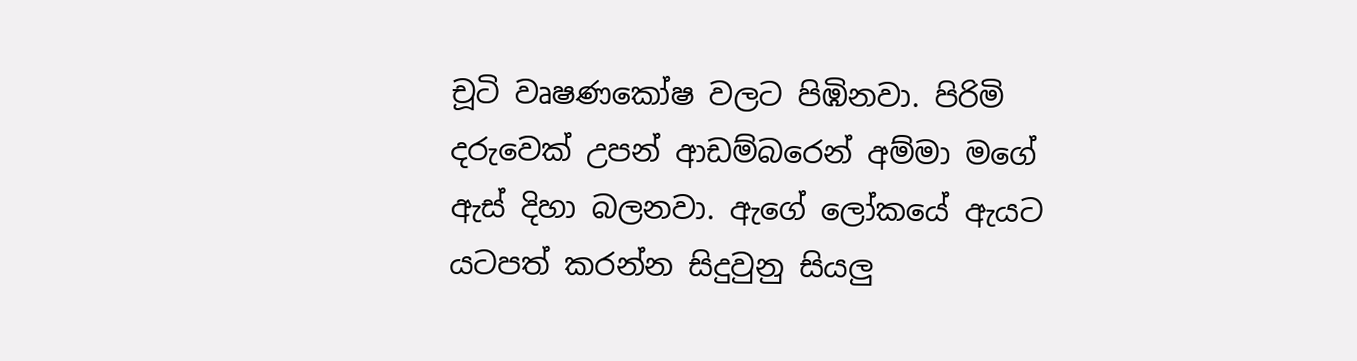චූටි වෘෂණකෝෂ වලට පිඹිනවා. පිරිමි දරුවෙක් උපන් ආඩම්බරෙන් අම්මා මගේ ඇස් දිහා බලනවා. ඇගේ ලෝකයේ ඇයට යටපත් කරන්න සිදුවුනු සියලු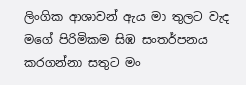ලිංගික ආශාවන් ඇය මා තුලට වැද මගේ පිරිමිකම සිඹ සංතර්පනය කරගන්නා සතුට මං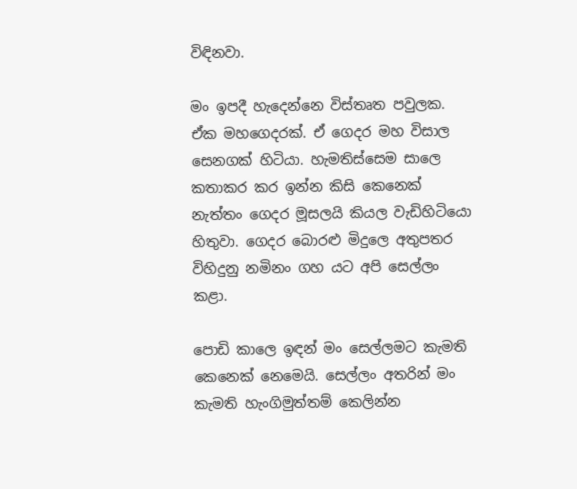විඳිනවා.

මං ඉපදී හැදෙන්නෙ විස්තෘත පවුලක. ඒක මහගෙදරක්. ඒ ගෙදර මහ විසාල සෙනගක් හිටියා. හැමතිස්සෙම සාලෙ කතාකර කර ඉන්න කිසි කෙනෙක් නැත්තං ගෙදර මූසලයි කියල වැඩිහිටියො හිතුවා. ගෙදර බොරළු මිදුලෙ අතුපතර විහිදුනු නමිනං ගහ යට අපි සෙල්ලං කළා.

පොඩි කාලෙ ඉඳන් මං සෙල්ලමට කැමති කෙනෙක් නෙමෙයි. සෙල්ලං අතරින් මං කැමති හැංගිමුත්තම් කෙලින්න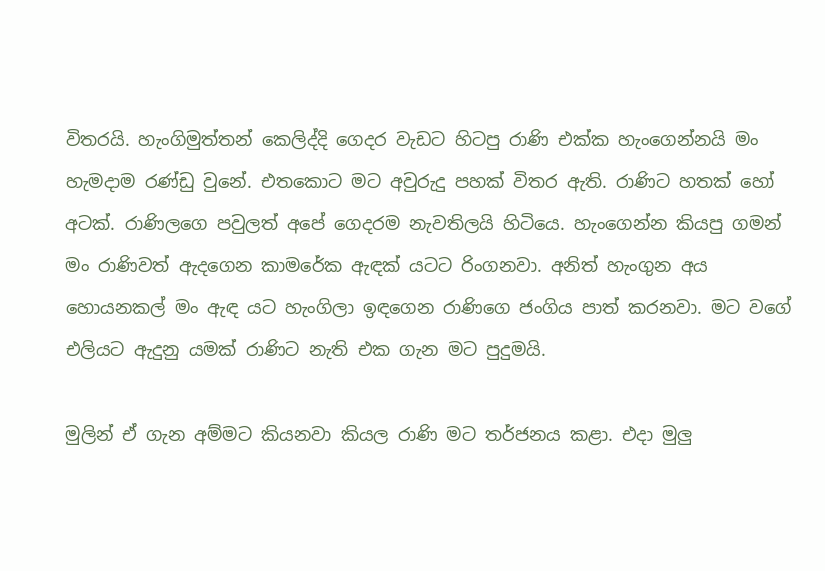විතරයි. හැංගිමුත්තන් කෙලිද්දි ගෙදර වැඩට හිටපු රාණි එක්ක හැංගෙන්නයි මං හැමදාම රණ්ඩු වුනේ. එතකොට මට අවුරුදු පහක් විතර ඇති. රාණිට හතක් හෝ අටක්. රාණිලගෙ පවුලත් අපේ ගෙදරම නැවතිලයි හිටියෙ. හැංගෙන්න කියපු ගමන් මං රාණිවත් ඇදගෙන කාමරේක ඇඳක් යටට රිංගනවා. අනිත් හැංගුන අය හොයනකල් මං ඇඳ යට හැංගිලා ඉඳගෙන රාණිගෙ ජංගිය පාත් කරනවා. මට වගේ එලියට ඇදුනු යමක් රාණිට නැති එක ගැන මට පුදුමයි.

මුලින් ඒ ගැන අම්මට කියනවා කියල රාණි මට තර්ජනය කළා. එදා මුලු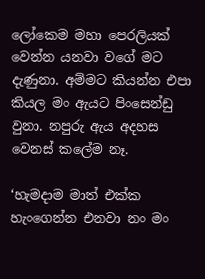ලෝකෙම මහා පෙරලියක් වෙන්න යනවා වගේ මට දැණුනා. අම්මට කියන්න එපා කියල මං ඇයට පිංසෙන්ඩු වුනා. නපුරු ඇය අදහස වෙනස් කලේම නෑ.

‘හැමදාම මාත් එක්ක හැංගෙන්න එනවා නං මං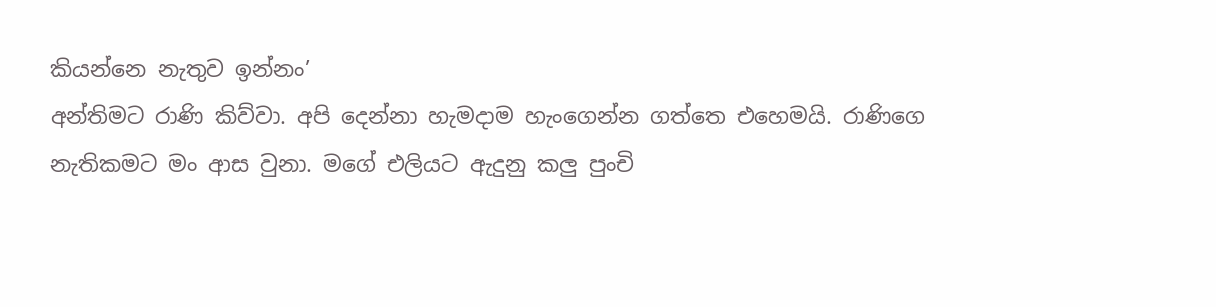කියන්නෙ නැතුව ඉන්නං’
අන්තිමට රාණි කිව්වා. අපි දෙන්නා හැමදාම හැංගෙන්න ගත්තෙ එහෙමයි. රාණිගෙ නැතිකමට මං ආස වුනා. මගේ එලියට ඇදුනු කලු පුංචි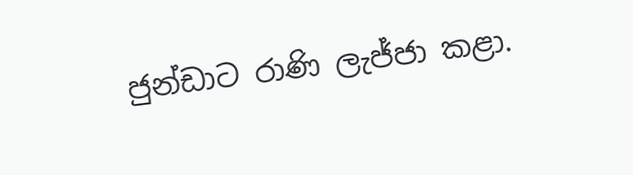ජුන්ඩාට රාණි ලැජ්ජා කළා.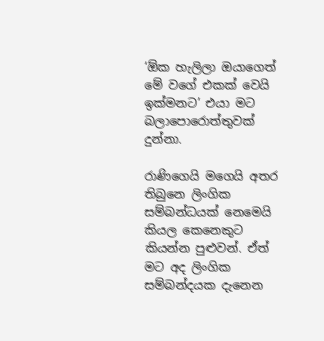‘ඕක හැලිලා ඔයාගෙත් මේ වගේ එකක් වෙයි ඉක්මනට’ එයා මට බල‍ාපොරොත්තුවක් දුන්නා.

රාණිගෙයි මගෙයි අතර තිබුනෙ ලිංගික සම්බන්ධයක් නෙමෙයි කියල කෙනෙකුට කියන්න පුළුවන්. ඒත් මට අද ලිංගික සම්බන්දයක දැනෙන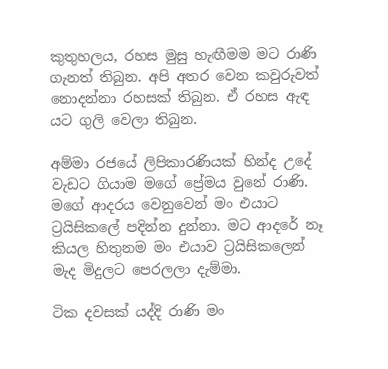කුතුහලය, රහස මුසු හැඟීමම මට රාණි ගැනත් තිබුන. අපි අතර වෙන කවුරුවත් නොදන්නා රහසක් තිබුන. ඒ රහස ඇඳ යට ගුලි වෙලා තිබුන.

අම්මා රජයේ ලිපිකාරණියක් හින්ද උදේ වැඩට ගියාම මගේ ප්‍රේමය වුනේ රාණි. මගේ ආදරය වෙනුවෙන් මං එයාට ට්‍රයිසිකලේ පදින්න දුන්නා. මට ආදරේ නෑ කියල හිතුනම මං එයාව ට්‍රයිසිකලෙන් මැද මිදුලට පෙරලලා දැම්මා.

ටික දවසක් යද්දි රාණි මං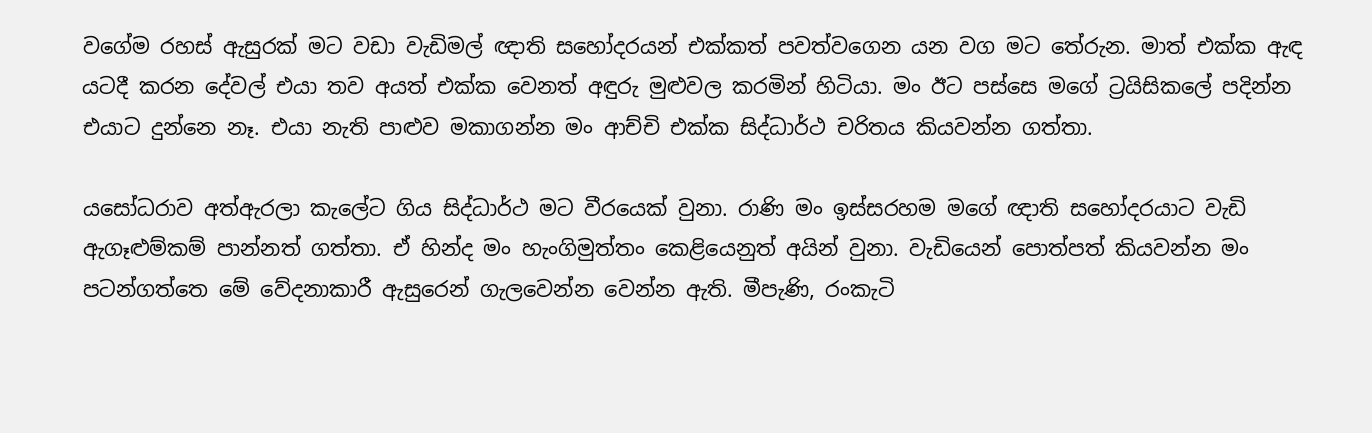වගේම රහස් ඇසුරක් මට වඩා වැඩිමල් ඥාති සහෝදරයන් එක්කත් පවත්වගෙන යන වග මට තේරුන. ම‍ාත් එක්ක ඇඳ යටදී කරන දේවල් එයා තව අයත් එක්ක වෙනත් අඳුරු මුළුවල කරමින් හිටියා. මං ඊට පස්සෙ මගේ ට්‍රයිසිකලේ පදින්න එයාට දුන්නෙ නෑ. එයා නැති පාළුව මකාගන්න මං ආච්චි එක්ක සිද්ධාර්ථ චරිතය කියවන්න ගත්තා.

යසෝධරාව අත්ඇරලා කැලේට ගිය සිද්ධාර්ථ මට වීරයෙක් වුනා. රාණි මං ඉස්සරහම මගේ ඥාති සහෝදරයාට වැඩි ඇගෑළුම්කම් පාන්නත් ගත්තා. ඒ හින්ද මං හැංගිමුත්තං කෙළියෙනුත් අයින් වුනා. වැඩියෙන් පොත්පත් කියවන්න මං පටන්ගත්තෙ මේ වේදනාකාරී ඇසුරෙන් ගැලවෙන්න වෙන්න ඇති. මීපැණි, රංකැටි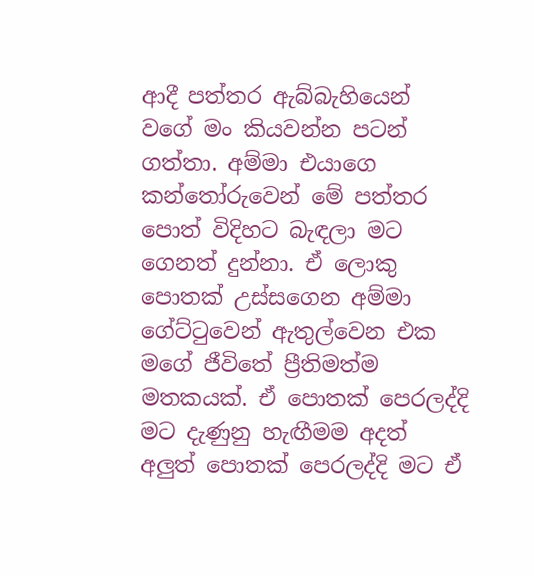ආදී පත්තර ඇබ්බැහියෙන් වගේ මං කියවන්න පටන් ගත්තා. අම්මා එයාගෙ කන්තෝරුවෙන් මේ පත්තර පොත් විදිහට බැඳලා මට ගෙනත් දුන්නා. ඒ ලොකු පොතක් උස්සගෙන අම්මා ගේට්ටුවෙන් ඇතුල්වෙන එක මගේ ජීවිතේ ප්‍රීතිමත්ම මතකයක්. ඒ පොතක් පෙරලද්දි මට දැණුනු හැඟීමම අදත් අලුත් පොතක් පෙරලද්දි මට ඒ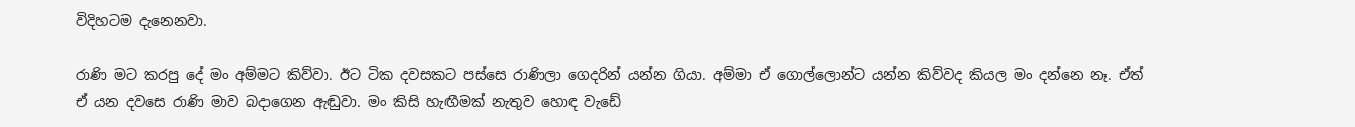විදිහටම දැනෙනවා.

රාණි මට කරපු දේ මං අම්මට කිව්වා. ඊට ටික දවසකට පස්සෙ රාණිලා ගෙදරින් යන්න ගියා. අම්මා ඒ ගොල්ලොන්ට යන්න කිව්වද කියල මං දන්නෙ නෑ. ඒත් ඒ යන දවසෙ රාණි මාව බදාගෙන ඇඬුවා. මං කිසි හැඟීමක් නැතුව හොඳ වැඩේ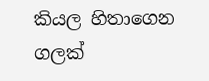කියල හිතාගෙන ගලක්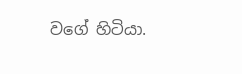වගේ හිටියා.